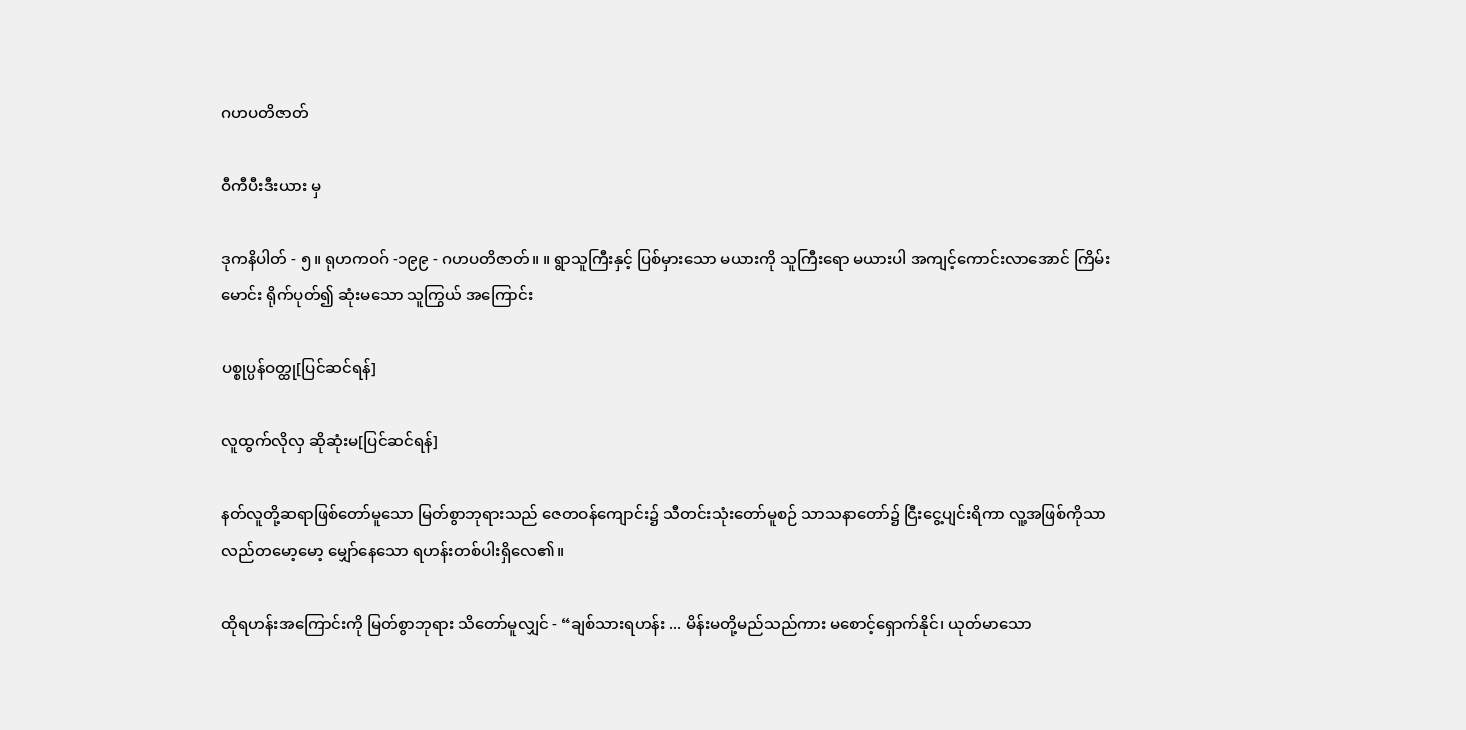ဂဟပတိဇာတ်

ဝီကီပီးဒီးယား မှ

ဒုကနိပါတ် - ၅။ ရုဟကဝဂ် -၁၉၉ - ဂဟပတိဇာတ်။ ။ ရွာသူကြီးနှင့် ပြစ်မှားသော မယားကို သူကြီးရော မယားပါ အကျင့်ကောင်းလာအောင် ကြိမ်းမောင်း ရိုက်ပုတ်၍ ဆုံးမသော သူကြွယ် အကြောင်း

ပစ္စုပ္ပန်ဝတ္ထု[ပြင်ဆင်ရန်]

လူထွက်လိုလှ ဆိုဆုံးမ[ပြင်ဆင်ရန်]

နတ်လူတို့ဆရာဖြစ်တော်မူသော မြတ်စွာဘုရားသည် ဇေတဝန်ကျောင်း၌ သီတင်းသုံးတော်မူစဉ် သာသနာတော်၌ ငြီးငွေ့ပျင်းရိကာ လူ့အဖြစ်ကိုသာ လည်တမော့မော့ မျှော်နေသော ရဟန်းတစ်ပါးရှိလေ၏။

ထိုရဟန်းအကြောင်းကို မြတ်စွာဘုရား သိတော်မူလျှင် - “ချစ်သားရဟန်း ... မိန်းမတို့မည်သည်ကား မစောင့်ရှောက်နိုင်၊ ယုတ်မာသော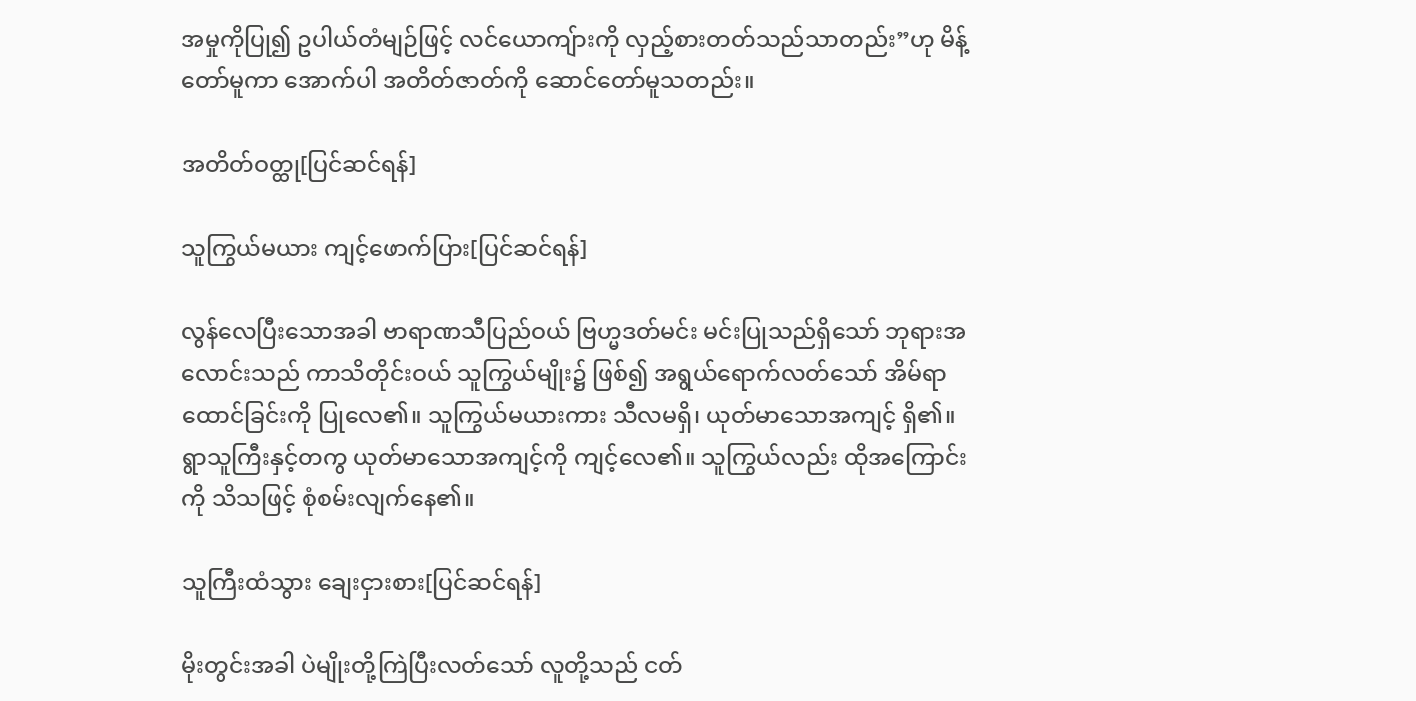အမှုကိုပြု၍ ဥပါယ်တံမျဉ်ဖြင့် လင်ယောကျ်ားကို လှည့်စားတတ်သည်သာတည်း”ဟု မိန့်တော်မူကာ အောက်ပါ အတိတ်ဇာတ်ကို ဆောင်တော်မူသတည်း။

အတိတ်ဝတ္ထု[ပြင်ဆင်ရန်]

သူကြွယ်မယား ကျင့်ဖောက်ပြား[ပြင်ဆင်ရန်]

လွန်လေပြီးသောအခါ ဗာရာဏသီပြည်ဝယ် ဗြဟ္မဒတ်မင်း မင်းပြုသည်ရှိသော် ဘုရားအလောင်းသည် ကာသိတိုင်းဝယ် သူကြွယ်မျိုး၌ ဖြစ်၍ အရွယ်ရောက်လတ်သော် အိမ်ရာထောင်ခြင်းကို ပြုလေ၏။ သူကြွယ်မယားကား သီလမရှိ၊ ယုတ်မာသောအကျင့် ရှိ၏။ ရွာသူကြီးနှင့်တကွ ယုတ်မာသောအကျင့်ကို ကျင့်လေ၏။ သူကြွယ်လည်း ထိုအကြောင်းကို သိသဖြင့် စုံစမ်းလျက်နေ၏။

သူကြီးထံသွား ချေးငှားစား[ပြင်ဆင်ရန်]

မိုးတွင်းအခါ ပဲမျိုးတို့ကြဲပြီးလတ်သော် လူတို့သည် ငတ်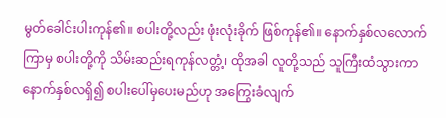မွတ်ခေါင်းပါးကုန်၏။ စပါးတို့လည်း ဖုံးလုံးခိုက် ဖြစ်ကုန်၏။ နောက်နှစ်လလောက်ကြာမှ စပါးတို့ကို သိမ်းဆည်းရကုန်လတ္တံ့၊ ထိုအခါ လူတို့သည် သူကြီးထံသွားကာ နောက်နှစ်လရှိ၍ စပါးပေါ်မှပေးမည်ဟု အကြွေးခံလျက်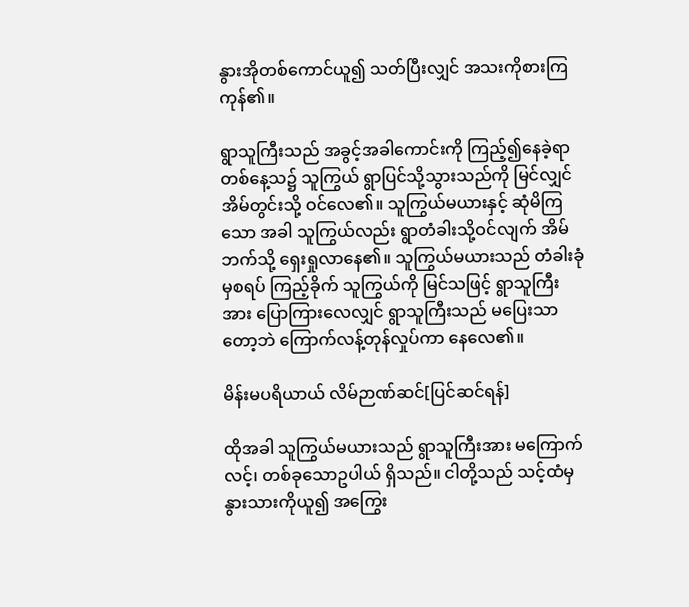နွားအိုတစ်ကောင်ယူ၍ သတ်ပြီးလျှင် အသးကိုစားကြကုန်၏။

ရွာသူကြီးသည် အခွင့်အခါကောင်းကို ကြည့်၍နေခဲ့ရာ တစ်နေ့သ၌ သူကြွယ် ရွာပြင်သို့သွားသည်ကို မြင်လျှင် အိမ်တွင်းသို့ ဝင်လေ၏။ သူကြွယ်မယားနှင့် ဆုံမိကြသော အခါ သူကြွယ်လည်း ရွာတံခါးသို့ဝင်လျက် အိမ်ဘက်သို့ ရှေးရှုလာနေ၏။ သူကြွယ်မယားသည် တံခါးခုံမှစရပ် ကြည့်ခိုက် သူကြွယ်ကို မြင်သဖြင့် ရွာသူကြီးအား ပြောကြားလေလျှင် ရွာသူကြီးသည် မပြေးသာတော့ဘဲ ကြောက်လန့်တုန်လှုပ်ကာ နေလေ၏။

မိန်းမပရိယာယ် လိမ်ဉာဏ်ဆင်[ပြင်ဆင်ရန်]

ထိုအခါ သူကြွယ်မယားသည် ရွာသူကြီးအား မကြောက်လင့်၊ တစ်ခုသောဥပါယ် ရှိသည်။ ငါတို့သည် သင့်ထံမှ နွားသားကိုယူ၍ အကြွေး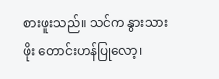စားဖူးသည်။ သင်က နွားသားဖိုး တောင်းဟန်ပြုလော့၊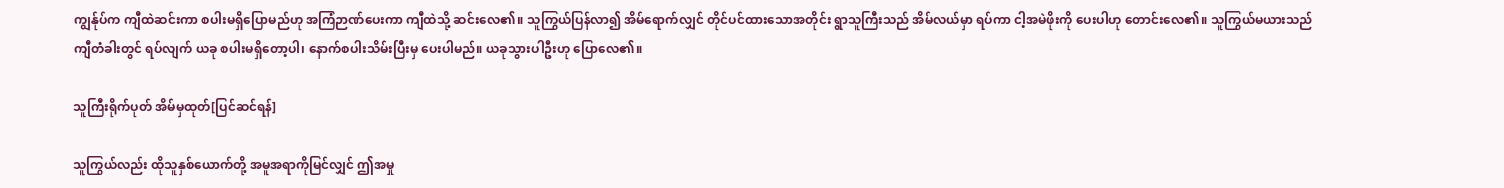ကျွန်ုပ်က ကျီထဲဆင်းကာ စပါးမရှိပြောမည်ဟု အကြံဉာဏ်ပေးကာ ကျီထဲသို့ ဆင်းလေ၏။ သူကြွယ်ပြန်လာ၍ အိမ်ရောက်လျှင် တိုင်ပင်ထားသောအတိုင်း ရွာသူကြီးသည် အိမ်လယ်မှာ ရပ်ကာ ငါ့အမဲဖိုးကို ပေးပါဟု တောင်းလေ၏။ သူကြွယ်မယားသည် ကျီတံခါးတွင် ရပ်လျက် ယခု စပါးမရှိတော့ပါ၊ နောက်စပါးသိမ်းပြီးမှ ပေးပါမည်။ ယခုသွားပါဦးဟု ပြောလေ၏။

သူကြီးရိုက်ပုတ် အိမ်မှထုတ်[ပြင်ဆင်ရန်]

သူကြွယ်လည်း ထိုသူနှစ်ယောက်တို့ အမူအရာကိုမြင်လျှင် ဤအမှု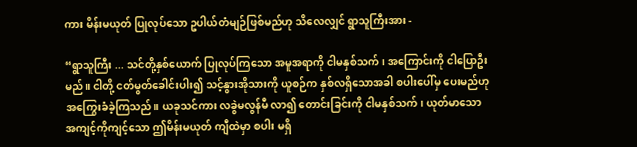ကား မိန်းမယုတ် ပြုလုပ်သော ဥပါယ်တံမျဉ်ဖြစ်မည်ဟု သိလေလျှင် ရွာသူကြီးအား -

“ရွာသူကြီး ... သင်တို့နှစ်ယောက် ပြုလုပ်ကြသော အမူအရာကို ငါမနှစ်သက်၊ အကြောင်းကို ငါပြောဦးမည်။ ငါတို့ ငတ်မွတ်ခေါင်းပါး၍ သင့်နွားအိုသားကို ယူစဉ်က နှစ်လရှိသောအခါ စပါးပေါ်မှ ပေးမည်ဟု အကြွေးခံခဲ့ကြသည်။ ယခုသင်ကား လခွဲမလွန်မီ လာ၍ တောင်းခြင်းကို ငါမနှစ်သက်၊ ယုတ်မာသော အကျင့်ကိုကျင့်သော ဤမိန်းမယုတ် ကျီထဲမှာ စပါး မရှိ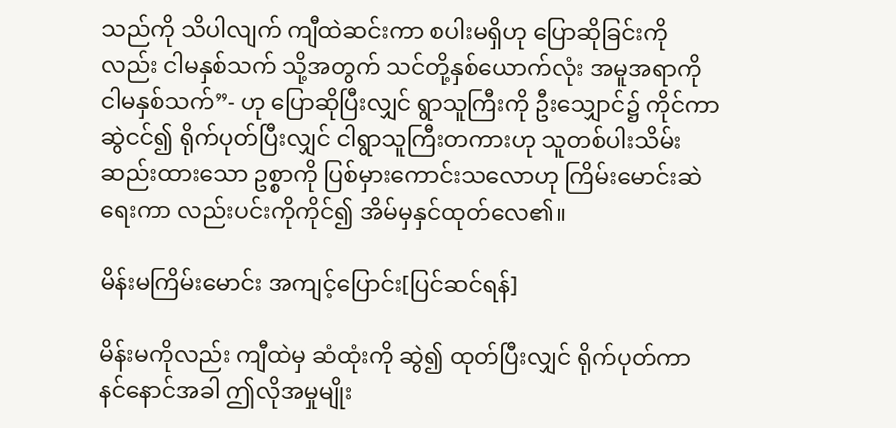သည်ကို သိပါလျက် ကျီထဲဆင်းကာ စပါးမရှိဟု ပြောဆိုခြင်းကိုလည်း ငါမနှစ်သက် သို့အတွက် သင်တို့နှစ်ယောက်လုံး အမူအရာကို ငါမနှစ်သက်”- ဟု ပြောဆိုပြီးလျှင် ရွာသူကြီးကို ဦးသျှောင်၌ ကိုင်ကာဆွဲငင်၍ ရိုက်ပုတ်ပြီးလျှင် ငါရွာသူကြီးတကားဟု သူတစ်ပါးသိမ်းဆည်းထားသော ဥစ္စာကို ပြစ်မှားကောင်းသလောဟု ကြိမ်းမောင်းဆဲရေးကာ လည်းပင်းကိုကိုင်၍ အိမ်မှနှင်ထုတ်လေ၏။

မိန်းမကြိမ်းမောင်း အကျင့်ပြောင်း[ပြင်ဆင်ရန်]

မိန်းမကိုလည်း ကျီထဲမှ ဆံထုံးကို ဆွဲ၍ ထုတ်ပြီးလျှင် ရိုက်ပုတ်ကာ နင်နောင်အခါ ဤလိုအမှုမျိုး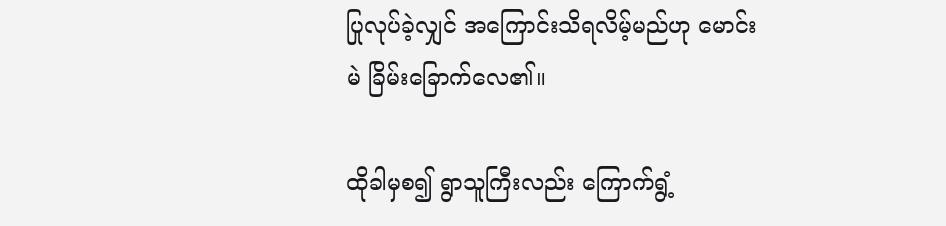ပြုလုပ်ခဲ့လျှင် အကြောင်းသိရလိမ့်မည်ဟု မောင်းမဲ ခြိမ်းခြောက်လေ၏။

ထိုခါမှစ၍ ရွာသူကြီးလည်း ကြောက်ရွံ့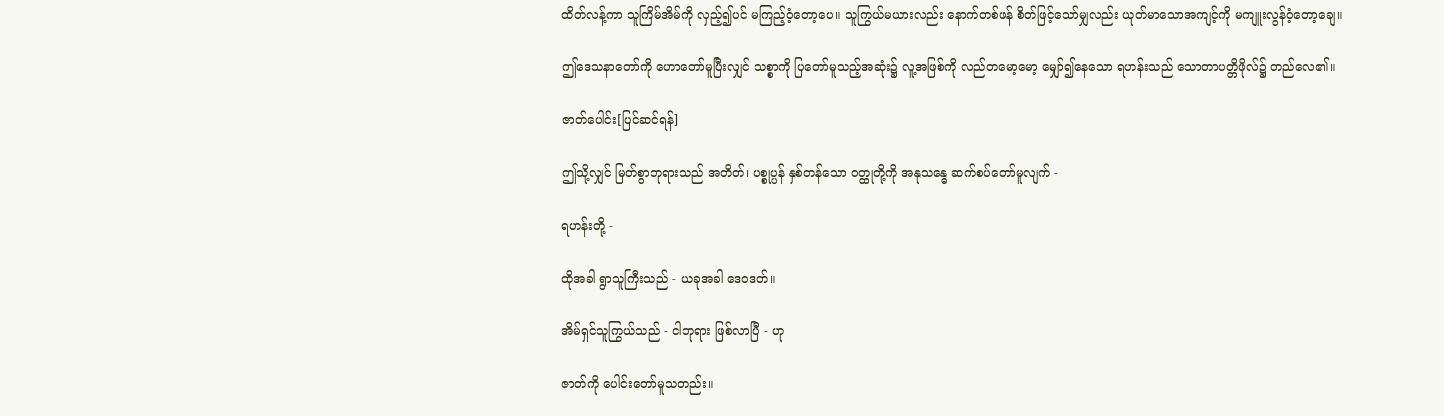ထိတ်လန့်ကာ သူကြိမ်အိမ်ကို လှည့်၍ပင် မကြည့်ဝံ့တော့ပေ။ သူကြွယ်မယားလည်း နောက်တစ်ဖန် စိတ်ဖြင့်သော်မျှလည်း ယုတ်မာသောအကျင့်ကို မကျူးလွန်ဝံ့တော့ချေ။

ဤဒေသနာတော်ကို ဟောတော်မူပြီးလျှင် သစ္စာကို ပြတော်မူသည့်အဆုံး၌ လူ့အဖြစ်ကို လည်တမော့မော့ မျှော်၍နေသော ရဟန်းသည် သောတာပတ္တိဖိုလ်၌ တည်လေ၏။

ဇာတ်ပေါင်း[ပြင်ဆင်ရန်]

ဤသို့လျှင် မြတ်စွာဘုရားသည် အတိတ်၊ ပစ္စုပ္ပန် နှစ်တန်သော ဝတ္ထုတို့ကို အနုသန္ဓေ ဆက်စပ်တော်မူလျက် -

ရဟန်းတို့ -

ထိုအခါ ရွာသူကြီးသည် - ယခုအခါ ဒေဝဒတ်။

အိမ်ရှင်သူကြွယ်သည် - ငါဘုရား ဖြစ်လာပြီ - ဟု

ဇာတ်ကို ပေါင်းတော်မူသတည်း။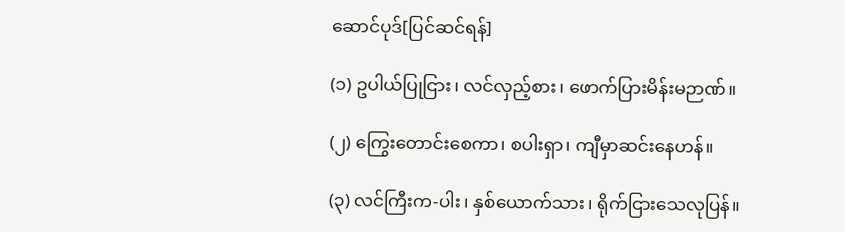ဆောင်ပုဒ်[ပြင်ဆင်ရန်]

(၁) ဥပါယ်ပြုငြား၊ လင်လှည့်စား၊ ဖောက်ပြားမိန်းမဉာဏ်။

(၂) ကြွေးတောင်းစေကာ၊ စပါးရှာ၊ ကျီမှာဆင်းနေဟန်။

(၃) လင်ကြီးက-ပါး၊ နှစ်ယောက်သား၊ ရိုက်ငြားသေလုပြန်။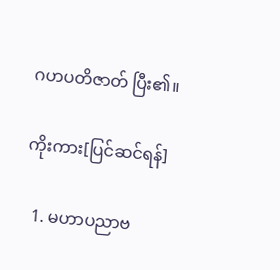ဂဟပတိဇာတ် ပြီး၏။

ကိုးကား[ပြင်ဆင်ရန်]

  1. မဟာပညာဗ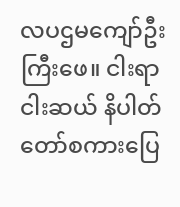လပဌမကျော်ဦးကြီးဖေ။ ငါးရာငါးဆယ် နိပါတ်တော်စကားပြေ